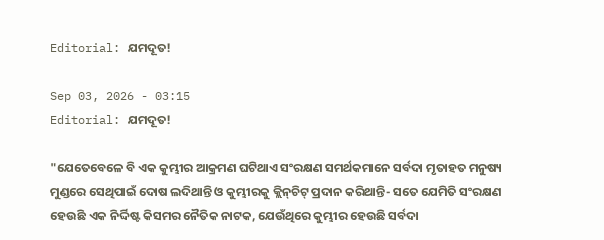Editorial: ଯମଦୂତ!

Sep 03, 2026 - 03:15
Editorial: ଯମଦୂତ!

"ଯେତେବେଳେ ବି ଏକ କୁମ୍ଭୀର ଆକ୍ରମଣ ଘଟିଥାଏ ସଂରକ୍ଷଣ ସମର୍ଥକମାନେ ସର୍ବଦା ମୃତାହତ ମନୁଷ୍ୟ ମୁଣ୍ଡରେ ସେଥିପାଇଁ ଦୋଷ ଲଦିଥାନ୍ତି ଓ କୁମ୍ଭୀରକୁ କ୍ଲିନ୍‌ଚିଟ୍ ପ୍ରଦାନ କରିଥାନ୍ତି- ସତେ ଯେମିତି ସଂରକ୍ଷଣ ହେଉଛି ଏକ ନିର୍ଦ୍ଦିଷ୍ଟ କିସମର ନୈତିକ ନାଟକ, ଯେଉଁଥିରେ କୁମ୍ଭୀର ହେଉଛି ସର୍ବଦା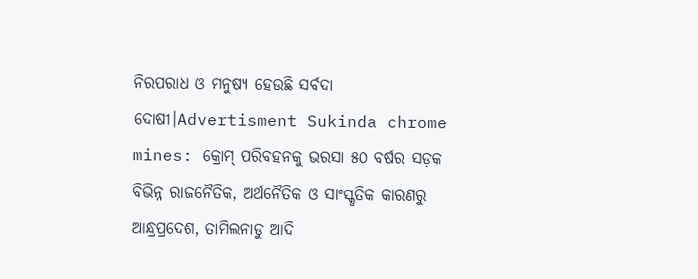ନିରପରାଧ ଓ ମନୁଷ୍ୟ ହେଉଛି ସର୍ବଦା ଦୋଷୀ।Advertisment Sukinda chrome mines: କ୍ରୋମ୍‌ ପରିବହନକୁ ଭରସା ୫୦ ବର୍ଷର ସଡ଼କ ବିଭିନ୍ନ ରାଜନୈତିକ, ଅର୍ଥନୈତିକ ଓ ସାଂସ୍କୃତିକ କାରଣରୁ ଆନ୍ଧ୍ରପ୍ରଦେଶ, ତାମିଲନାଡୁ ଆଦି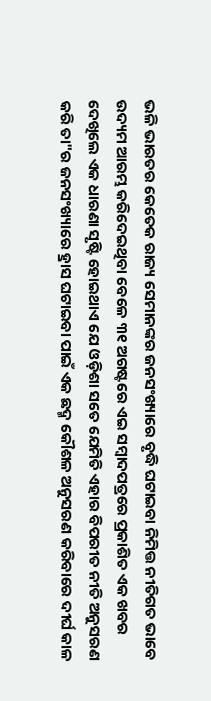ଭଳି ଭାରତର କେତେକ ରାଜ୍ୟ ସେମାନଙ୍କର ଜନସଂଖ୍ୟାରେ ବୃଦ୍ଧି ଘଟାଇବା ନିମିତ୍ତ ନୀତିଗତ ଭାବେ ଉଦ୍ୟମ ଆରମ୍ଭ କରିଦେଇଥିବା ବେଳେ ୩୧ ଅଗଷ୍ଟରେ ଏଇ ସମ୍ବାଦପତ୍ରରେ ପ୍ରକାଶିତ ଏକ ଖବର ଦେଖିଲେ ଏକ ଧାରଣା ସୃଷ୍ଟି ହୋଇଥାଏ ଯେ ଓଡ଼ିଶା ସତେ ଯେମିତି ଏହାର ବିପରୀତ ନୀତି ଅନୁସରଣ କରି ତା"ର ଜନସଂଖ୍ୟାରେ ହ୍ରାସ ଘଟାଇବା ପାଇଁ ଏକ ଛଦ୍ମ କୌଶଳ ଅନୁସରଣ କରିବାରେ ଦୀର୍ଘ କାଳ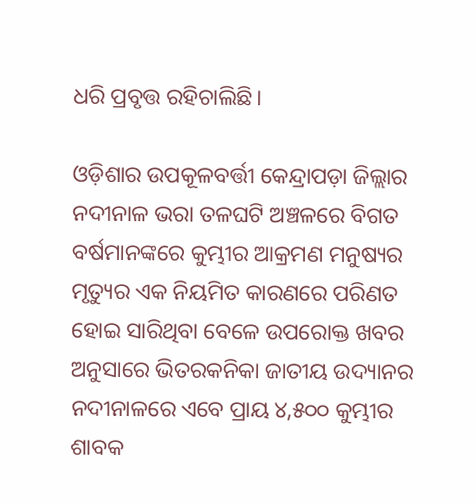ଧରି ପ୍ରବୃତ୍ତ ରହିଚାଲିଛି।

ଓଡ଼ିଶାର ଉପକୂଳବର୍ତ୍ତୀ କେନ୍ଦ୍ରାପଡ଼ା ଜିଲ୍ଲାର ନଦୀନାଳ ଭରା ତଳଘଟି ଅଞ୍ଚଳରେ ବିଗତ ବର୍ଷମାନଙ୍କରେ କୁମ୍ଭୀର ଆକ୍ରମଣ ମନୁଷ୍ୟର ମୃତ୍ୟୁର ଏକ ନିୟମିତ କାରଣରେ ପରିଣତ ହୋଇ ସାରିଥିବା ବେଳେ ଉପରୋକ୍ତ ଖବର ଅନୁସାରେ ଭିତ‌ରକନିକା ଜାତୀୟ ଉଦ୍ୟାନର ନଦୀନାଳରେ ଏବେ ପ୍ରାୟ ୪,୫୦୦ କୁମ୍ଭୀର ଶାବକ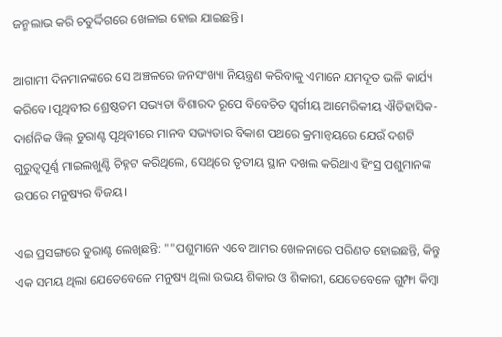ଜନ୍ମଲାଭ କରି ଚତୁର୍ଦ୍ଦିଗରେ ଖେଳାଇ ହୋଇ ଯାଇଛନ୍ତି।

ଆଗାମୀ ଦିନମାନଙ୍କରେ ସେ ଅଞ୍ଚଳରେ ଜନସଂଖ୍ୟା ନିୟନ୍ତ୍ରଣ କରିବାକୁ ଏମାନେ ଯମଦୂତ ଭଳି କାର୍ଯ୍ୟ କରିବେ।ପୃଥିବୀର ଶ୍ରେଷ୍ଠତମ ସଭ୍ୟତା ବିଶାରଦ ରୂପେ ବିବେଚିତ ସ୍ବର୍ଗୀୟ ଆମେରିକୀୟ ଐତିହାସିକ-ଦାର୍ଶନିକ ୱିଲ୍ ଡୁରାଣ୍ଟ ପୃଥିବୀରେ ମାନବ ସଭ୍ୟତାର ବିକାଶ ପଥରେ କ୍ରମାନ୍ବୟରେ ଯେଉଁ ଦଶଟି ଗୁରୁତ୍ବପୂର୍ଣ୍ଣ ମାଇଲଖୁଣ୍ଟି ଚିହ୍ନଟ କରିଥିଲେ, ସେଥିରେ ତୃତୀୟ ସ୍ଥାନ ଦଖଲ କରିଥାଏ ହିଂସ୍ର ପଶୁମାନଙ୍କ ଉପରେ ମନୁଷ୍ୟର ବିଜୟ।

ଏଇ ପ୍ରସଙ୍ଗରେ ଡୁରାଣ୍ଟ ଲେଖିଛନ୍ତି: ""ପଶୁମାନେ ଏବେ ଆମର ଖେଳନାରେ ପରିଣତ ହୋଇଛନ୍ତି, କିନ୍ତୁ ଏକ ସମୟ ଥିଲା ଯେତେବେଳେ ମନୁଷ୍ୟ ଥିଲା ଉଭୟ ଶିକାର ଓ ଶିକାରୀ, ଯେତେବେଳେ ଗୁମ୍ଫା କିମ୍ବା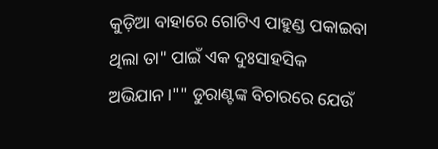କୁଡ଼ିଆ ବାହାରେ ଗୋଟିଏ ପାହୁଣ୍ଡ ପକାଇବା ଥିଲା ତା" ପାଇଁ ଏକ ଦୁଃସାହସିକ ଅଭିଯାନ।"" ଡୁରାଣ୍ଟଙ୍କ ବିଚାରରେ ଯେଉଁ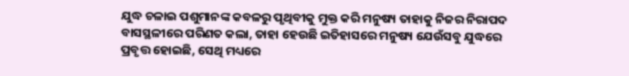ଯୁଦ୍ଧ ଚଳାଇ ପଶୁମାନଙ୍କ କବଳରୁ ପୃଥିବୀକୁ ମୁକ୍ତ କରି ମନୁଷ୍ୟ ତାହାକୁ ନିଜର ନିରାପଦ ବାସସ୍ଥଳୀରେ ପରିଣତ କଲା, ତାହା ହେଉଛି ଇତିହାସରେ ମନୁଷ୍ୟ ଯେଉଁସବୁ ଯୁଦ୍ଧରେ ପ୍ରବୃତ୍ତ ହୋଇଛି, ସେଥି ମଧ୍ୟରେ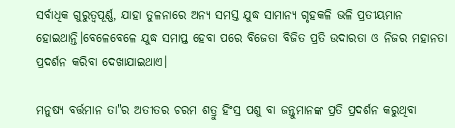ସର୍ବାଧିକ ଗୁରୁତ୍ବପୂର୍ଣ୍ଣ, ଯାହା ତୁଳନାରେ ଅନ୍ୟ ସମସ୍ତ ଯୁଦ୍ଧ ସାମାନ୍ୟ ଗୃହକଳି ଭଳି ପ୍ରତୀୟମାନ ହୋଇଥାନ୍ତି।ବେଳେବେଳେ ଯୁଦ୍ଧ ସମାପ୍ତ ହେବା ପରେ ବିଜେତା ବିଜିତ ପ୍ରତି ଉଦାରତା ଓ ନିଜର ମହାନତା ପ୍ରଦର୍ଶନ କରିବା ଦେଖାଯାଇଥାଏ।

ମନୁଷ୍ୟ ବର୍ତ୍ତମାନ ତା"ର ଅତୀତର ଚରମ ଶତ୍ରୁ ହିଂସ୍ର ପଶୁ ବା ଜନ୍ତୁମାନଙ୍କ ପ୍ରତି ପ୍ରଦର୍ଶନ କରୁଥିବା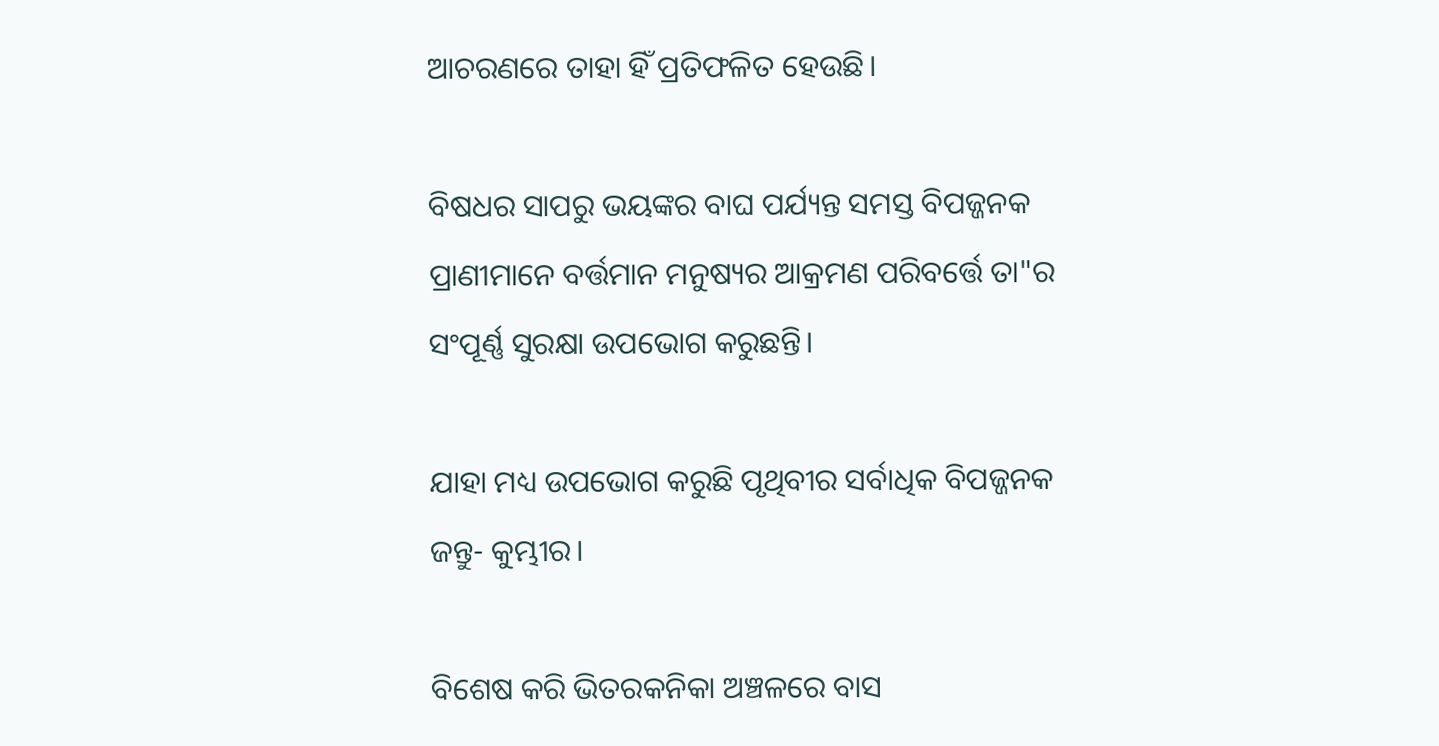ଆଚରଣରେ ତାହା ହିଁ ପ୍ରତିଫଳିତ ହେଉଛି।

ବିଷଧର ସାପରୁ ଭୟଙ୍କର ବାଘ ପର୍ଯ୍ୟନ୍ତ ସମସ୍ତ ବିପଜ୍ଜନକ ପ୍ରାଣୀମାନେ ବର୍ତ୍ତମାନ ମନୁଷ୍ୟର ଆକ୍ରମଣ ପରିବର୍ତ୍ତେ ତା"ର ସଂପୂର୍ଣ୍ଣ ସୁରକ୍ଷା ଉପଭୋଗ କରୁଛନ୍ତି।

ଯାହା ମଧ୍ୟ ଉପଭୋଗ କରୁଛି ପୃଥିବୀର ସର୍ବାଧିକ ବିପଜ୍ଜନକ ଜନ୍ତୁ- କୁମ୍ଭୀର।

ବିଶେଷ କରି ଭିତରକନିକା ଅଞ୍ଚଳରେ ବାସ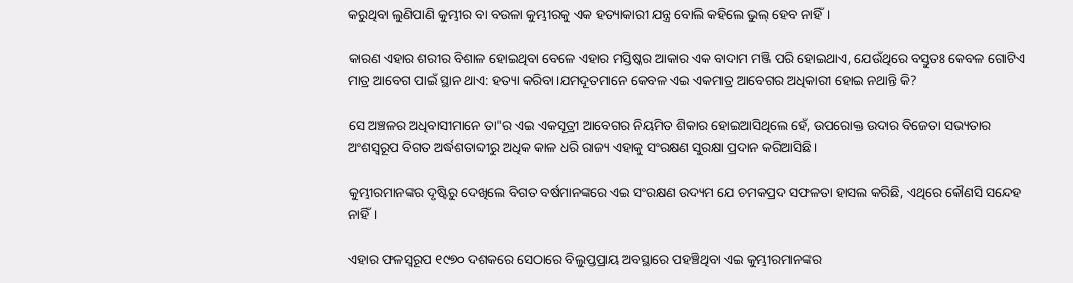କରୁଥିବା ଲୁଣିପାଣି କୁମ୍ଭୀର ବା ବଉଳା କୁମ୍ଭୀରକୁ ଏକ ହତ୍ୟାକାରୀ ଯନ୍ତ୍ର ବୋଲି କହିଲେ ଭୁଲ୍ ହେବ ନାହିଁ।

କାରଣ ଏହାର ଶରୀର ବିଶାଳ ହୋଇଥିବା ବେଳେ ଏହାର ମସ୍ତିଷ୍କର ଆକାର ଏକ ବାଦାମ ମଞ୍ଜି ପରି ହୋଇଥାଏ, ଯେଉଁଥିରେ ବସ୍ତୁତଃ କେବଳ ଗୋଟିଏ ମାତ୍ର ଆବେଗ ପାଇଁ ସ୍ଥାନ ଥାଏ: ହତ୍ୟା କରିବା।ଯମଦୂତମାନେ କେବଳ ଏଇ ଏକମାତ୍ର ଆବେଗର ଅଧିକାରୀ ହୋଇ ନଥାନ୍ତି କି?

ସେ ଅଞ୍ଚଳର ଅଧିବାସୀମାନେ ତା"ର ଏଇ ଏକସୂତ୍ରୀ ଆବେଗର ନିୟମିତ ଶିକାର ହୋଇଆସିଥିଲେ ହେଁ, ଉପରୋକ୍ତ ଉଦାର ବିଜେତା ସଭ୍ୟତାର ଅଂଶସ୍ବରୂପ ବିଗତ ଅର୍ଦ୍ଧଶତାବ୍ଦୀରୁ ଅଧିକ କାଳ ଧରି ରାଜ୍ୟ ଏହାକୁ ସଂରକ୍ଷଣ ସୁରକ୍ଷା ପ୍ରଦାନ କରିଆସିଛି।

କୁମ୍ଭୀରମାନଙ୍କର ଦୃଷ୍ଟିରୁ ଦେଖିଲେ ବିଗତ ବର୍ଷମାନଙ୍କରେ ଏଇ ସଂରକ୍ଷଣ ଉଦ୍ୟମ ଯେ ଚମକପ୍ରଦ ସଫଳତା ହାସଲ କରିଛି, ଏଥିରେ କୌଣସି ସନ୍ଦେହ ନାହିଁ।

ଏହାର ଫଳସ୍ବରୂପ ୧୯୭୦ ଦଶକରେ ସେଠାରେ ବିଲୁପ୍ତପ୍ରାୟ ଅବସ୍ଥାରେ ପହଞ୍ଚିଥିବା ଏଇ କୁମ୍ଭୀରମାନଙ୍କର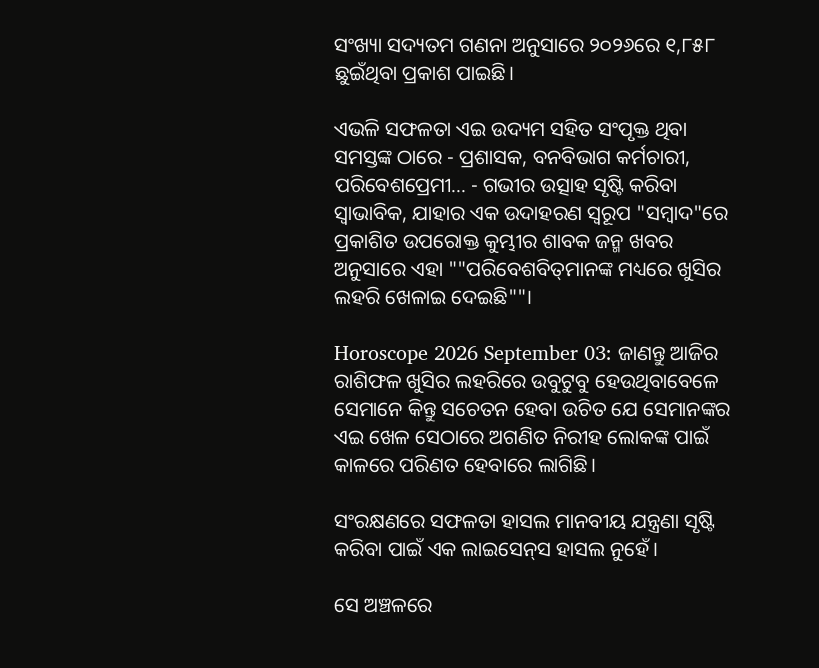ସଂଖ୍ୟା ସଦ୍ୟତମ ଗଣନା ଅନୁସାରେ ୨୦୨୬ରେ ୧,୮୫୮ ଛୁଇଁଥିବା ପ୍ରକାଶ ପାଇଛି।

ଏଭଳି ସଫଳତା ଏଇ ଉଦ୍ୟମ ସହିତ ସଂପୃକ୍ତ ଥିବା ସମସ୍ତଙ୍କ ଠାରେ - ପ୍ରଶାସକ, ବନବିଭାଗ କର୍ମଚାରୀ, ପରିବେଶପ୍ରେମୀ... - ଗଭୀର ଉତ୍ସାହ ସୃଷ୍ଟି କରିବା ସ୍ବାଭାବିକ, ଯାହାର ଏକ ଉଦାହରଣ ସ୍ବରୂପ "ସମ୍ବାଦ"ରେ ପ୍ରକାଶିତ ଉପରୋକ୍ତ କୁମ୍ଭୀର ଶାବକ ଜନ୍ମ ଖବର ଅନୁସାରେ ଏହା ""ପରିବେଶବିତ୍‌ମାନଙ୍କ ମଧ୍ୟରେ ଖୁସିର ଲହରି ଖେଳାଇ ଦେଇଛି""।

Horoscope 2026 September 03: ଜାଣନ୍ତୁ ଆଜିର ରାଶିଫଳ ଖୁସିର ଲହରିରେ ଉବୁଟୁବୁ ହେଉଥିବାବେଳେ ସେମାନେ କିନ୍ତୁ ସଚେତନ ହେବା ଉଚିତ ଯେ ସେମାନଙ୍କର ଏଇ ଖେଳ ସେଠାରେ ଅଗଣିତ ନିରୀହ ଲୋକଙ୍କ ପାଇଁ କାଳରେ ପରିଣତ ହେବାରେ ଲାଗିଛି।

ସଂରକ୍ଷଣରେ ସଫଳତା ହାସଲ ମାନବୀୟ ଯନ୍ତ୍ରଣା ସୃଷ୍ଟି କରିବା ପାଇଁ ଏକ ଲାଇସେନ୍‌ସ ହାସଲ ନୁହେଁ।

ସେ ଅଞ୍ଚଳରେ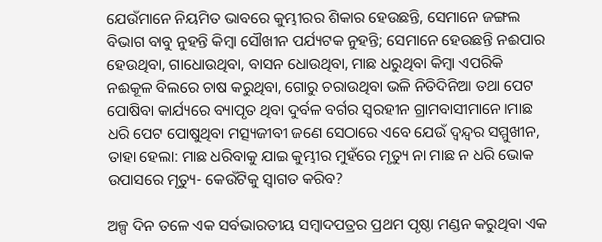ଯେଉଁମାନେ ନିୟମିତ ଭାବରେ କୁମ୍ଭୀରର ଶିକାର ହେଉଛନ୍ତି, ସେମାନେ ଜଙ୍ଗଲ ବିଭାଗ ବାବୁ ନୁହନ୍ତି କିମ୍ବା ସୌଖୀନ ପର୍ଯ୍ୟଟକ ନୁହନ୍ତି; ସେମାନେ ହେଉଛନ୍ତି ନଈପାର ହେଉଥିବା, ଗାଧୋଉଥିବା, ବାସନ ଧୋଉଥିବା, ମାଛ ଧରୁଥିବା କିମ୍ବା ଏପରିକି ନଈକୂଳ ବିଲରେ ଚାଷ କରୁଥିବା, ଗୋରୁ ଚରାଉଥିବା ଭଳି ନିତିଦିନିଆ ତଥା ପେଟ ପୋଷିବା କାର୍ଯ୍ୟରେ ବ୍ୟାପୃତ ଥିବା ଦୁର୍ବଳ ବର୍ଗର ସ୍ବରହୀନ ଗ୍ରାମବାସୀମାନେ।ମାଛ ଧରି ପେଟ ପୋଷୁଥିବା ମତ୍ସ୍ୟଜୀବୀ ଜଣେ ସେଠାରେ ଏବେ ଯେଉଁ ଦ୍ବନ୍ଦ୍ବର ସମ୍ମୁଖୀନ, ତାହା ହେଲା: ମାଛ ଧରିବାକୁ ଯାଇ କୁମ୍ଭୀର ମୁହଁରେ ମୃତ୍ୟୁ ନା ମାଛ ନ ଧରି ଭୋକ ଉପାସରେ ମୃତ୍ୟୁ- କେଉଁଟିକୁ ସ୍ବାଗତ କରିବ?

ଅଳ୍ପ ଦିନ ତଳେ ଏକ ସର୍ବଭାରତୀୟ ସମ୍ବାଦପତ୍ର‌ର ପ୍ରଥମ ପୃଷ୍ଠା ମଣ୍ଡନ କରୁଥିବା ଏକ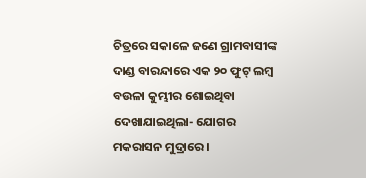ଚିତ୍ରରେ ସକାଳେ ଜଣେ ଗ୍ରାମବାସୀଙ୍କ ଦାଣ୍ଡ ବାରନ୍ଦାରେ ଏକ ୨୦ ଫୁଟ୍‌ ଲମ୍ବ ବଉଳା କୁମ୍ଭୀର ଶୋଇଥିବା ଦେଖାଯାଇଥିଲା- ଯୋଗର ମକରାସନ ମୁଦ୍ରାରେ।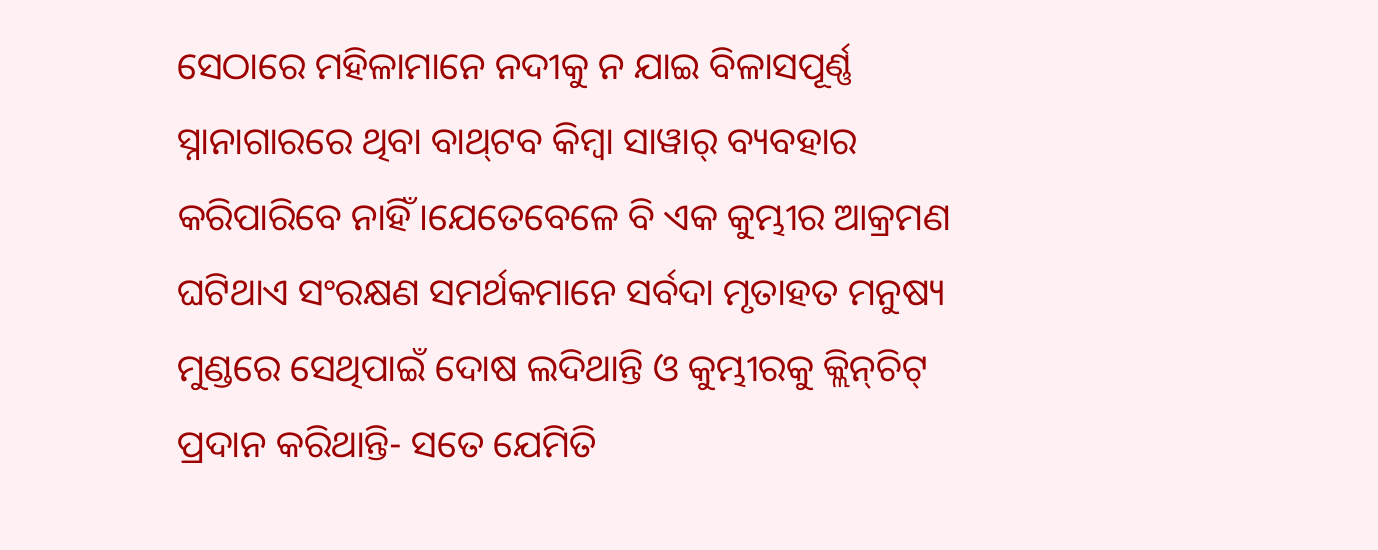ସେଠାରେ ମହିଳାମାନେ ନଦୀକୁ ନ ଯାଇ ବିଳାସପୂର୍ଣ୍ଣ ସ୍ନାନାଗାରରେ ଥିବା ବାଥ୍‌ଟବ କିମ୍ବା ସାୱାର୍ ବ୍ୟବହାର କରିପାରିବେ ନାହିଁ।ଯେତେବେଳେ ବି ଏକ କୁମ୍ଭୀର ଆକ୍ରମଣ ଘଟିଥାଏ ସଂରକ୍ଷଣ ସମର୍ଥକମାନେ ସର୍ବଦା ମୃତାହତ ମନୁଷ୍ୟ ମୁଣ୍ଡରେ ସେଥିପାଇଁ ଦୋଷ ଲଦିଥାନ୍ତି ଓ କୁମ୍ଭୀରକୁ କ୍ଲିନ୍‌ଚିଟ୍ ପ୍ରଦାନ କରିଥାନ୍ତି- ସତେ ଯେମିତି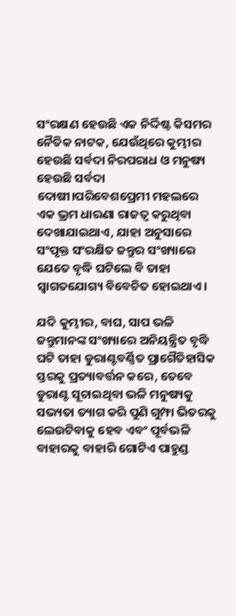ସଂରକ୍ଷଣ ହେଉଛି ଏକ ନିର୍ଦ୍ଦିଷ୍ଟ କିସମର ନୈତିକ ନାଟକ, ଯେଉଁଥିରେ କୁମ୍ଭୀର ହେଉଛି ସର୍ବଦା ନିରପରାଧ ଓ ମନୁଷ୍ୟ ହେଉଛି ସର୍ବଦା ଦୋଷୀ।ପରିବେଶପ୍ରେମୀ ମହଲରେ ଏକ ଭ୍ରମ ଧାରଣା ରାଜତ୍ବ କରୁଥିବା ଦେଖାଯାଇଥାଏ, ଯାହା ଅନୁସାରେ ସଂପୃକ୍ତ ସଂରକ୍ଷିତ ଜନ୍ତୁର ସଂଖ୍ୟାରେ ଯେତେ ବୃଦ୍ଧି ଘଟିଲେ ବି ତାହା ସ୍ବାଗତଯୋଗ୍ୟ ବିବେଚିତ ହୋଇଥାଏ।

ଯଦି କୁମ୍ଭୀର, ବାଘ, ସାପ ଭଳି ଜନ୍ତୁମାନଙ୍କ ସଂଖ୍ୟାରେ ଅନିୟନ୍ତ୍ରିତ ବୃଦ୍ଧି ଘଟି ତାହା ଡୁରାଣ୍ଟବର୍ଣ୍ଣିତ ପ୍ରାଗୈତିହାସିକ ସ୍ତରକୁ ପ୍ରତ୍ୟାବର୍ତ୍ତନ କରେ, ତେବେ ଡୁରାଣ୍ଟ ସୂଚାଇଥିବା ଭଳି ମନୁଷ୍ୟକୁ ସଭ୍ୟତା ତ୍ୟାଗ କରି ପୁଣି ଗୁମ୍ଫା ଭିତରକୁ ଲେଉଟିବାକୁ ହେବ ଏବଂ ପୂର୍ବଭଳି ବାହାରକୁ ବାହାରି ଗୋଟିଏ ପାହୁଣ୍ଡ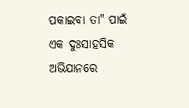ପକାଇବା ତା" ପାଇଁ ଏକ ଦୁଃସାହସିକ ଅଭିଯାନରେ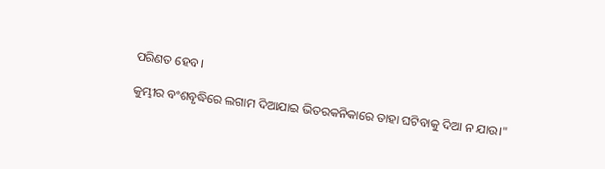ପରିଣତ ହେବ।

କୁମ୍ଭୀର ବଂଶବୃଦ୍ଧିରେ ଲଗାମ ଦିଆଯାଇ ଭିତରକନିକାରେ ତାହା ଘଟିବାକୁ ଦିଆ ନ ଯାଉ।"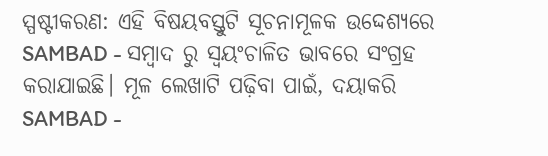ସ୍ପଷ୍ଟୀକରଣ: ଏହି ବିଷୟବସ୍ତୁଟି ସୂଚନାମୂଳକ ଉଦ୍ଦେଶ୍ୟରେ SAMBAD - ସମ୍ବାଦ ରୁ ସ୍ୱୟଂଚାଳିତ ଭାବରେ ସଂଗ୍ରହ କରାଯାଇଛି। ମୂଳ ଲେଖାଟି ପଢ଼ିବା ପାଇଁ, ଦୟାକରି SAMBAD -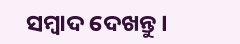ସମ୍ବାଦ ଦେଖନ୍ତୁ।